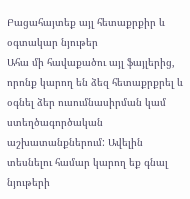Բացահայտեք այլ հետաքրքիր և օգտակար նյութեր
Ահա մի հավաքածու այլ ֆայլերից, որոնք կարող են ձեզ հետաքրքրել և օգնել ձեր ուսումնասիրման կամ ստեղծագործական աշխատանքներում: Ավելին տեսնելու համար կարող եք գնալ նյութերի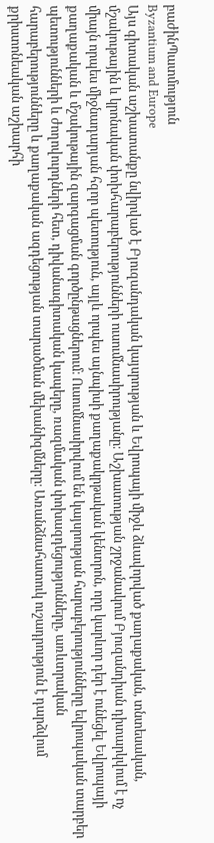բաժինՊատմություն
Byzantium and Europe
Այս գիտական աշխատանքը նվիրված է Բյուզանդական կայսրության և Եվրոպայի միջև ձևավորված քաղաքական, տնտեսական, մշակութային և կրոնական փոխհարաբերությունների ուսումնասիրությանը։ Աշխատության շրջանակում Բյուզանդիան դիտարկվում է ոչ միայն որպես միջնադարյան հզոր պետություն, այլև որպես այնպիսի քաղաքակրթական կենտրոն, որը կարևոր դեր է ունեցել Եվրոպայի քաղաքական և մշակութային զարգացման գործընթացներում։ Ուսումնասիրվում են կայսրության հարաբերությունները եվրոպական տարբեր պետությունների և ժողովուրդների հետ, դիվանագիտական կապերը, ռազմական փոխազդեցությունները, առևտրական հարաբերությունները և քաղաքական ազդեցության տարածման մեխանիզմները։ Առանձնահատուկ ուշադրություն է դարձվում քրիստոնեական աշխարհի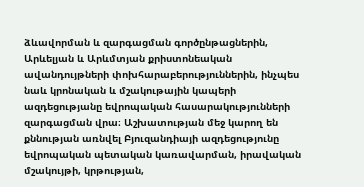ձևավորման և զարգացման գործընթացներին, Արևելյան և Արևմտյան քրիստոնեական ավանդույթների փոխհարաբերություններին, ինչպես նաև կրոնական և մշակութային կապերի ազդեցությանը եվրոպական հասարակությունների զարգացման վրա։ Աշխատության մեջ կարող են քննության առնվել Բյուզանդիայի ազդեցությունը եվրոպական պետական կառավարման, իրավական մշակույթի, կրթության,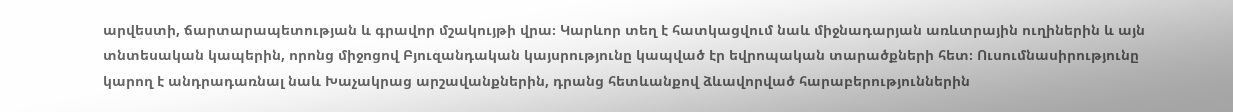արվեստի, ճարտարապետության և գրավոր մշակույթի վրա։ Կարևոր տեղ է հատկացվում նաև միջնադարյան առևտրային ուղիներին և այն տնտեսական կապերին, որոնց միջոցով Բյուզանդական կայսրությունը կապված էր եվրոպական տարածքների հետ։ Ուսումնասիրությունը կարող է անդրադառնալ նաև Խաչակրաց արշավանքներին, դրանց հետևանքով ձևավորված հարաբերություններին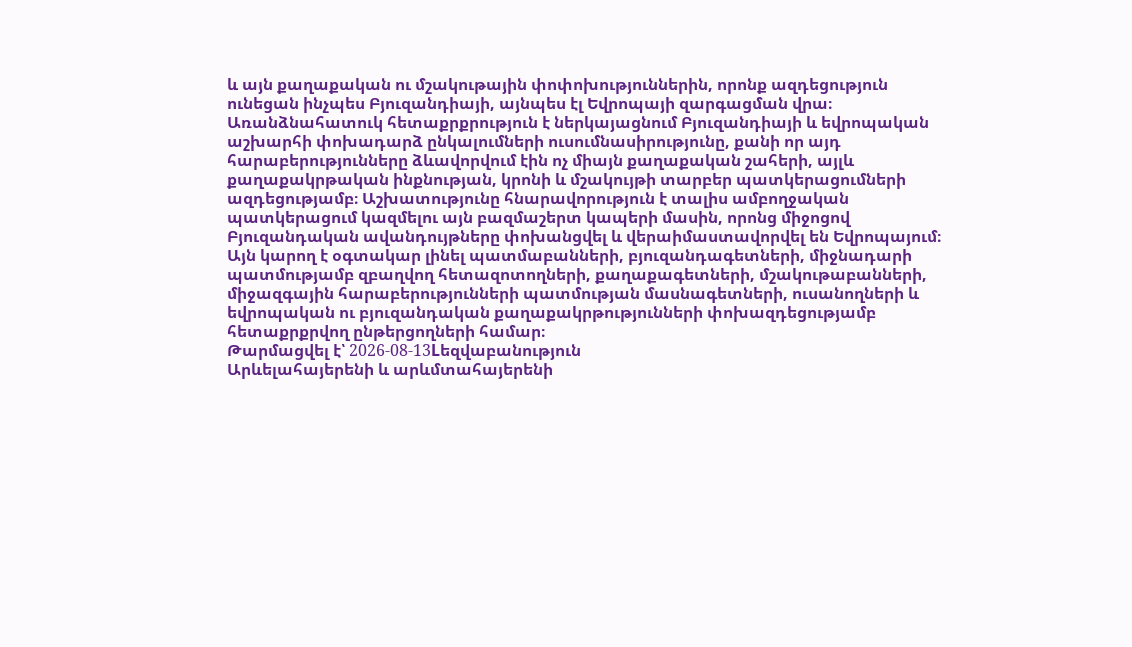և այն քաղաքական ու մշակութային փոփոխություններին, որոնք ազդեցություն ունեցան ինչպես Բյուզանդիայի, այնպես էլ Եվրոպայի զարգացման վրա։ Առանձնահատուկ հետաքրքրություն է ներկայացնում Բյուզանդիայի և եվրոպական աշխարհի փոխադարձ ընկալումների ուսումնասիրությունը, քանի որ այդ հարաբերությունները ձևավորվում էին ոչ միայն քաղաքական շահերի, այլև քաղաքակրթական ինքնության, կրոնի և մշակույթի տարբեր պատկերացումների ազդեցությամբ։ Աշխատությունը հնարավորություն է տալիս ամբողջական պատկերացում կազմելու այն բազմաշերտ կապերի մասին, որոնց միջոցով Բյուզանդական ավանդույթները փոխանցվել և վերաիմաստավորվել են Եվրոպայում։ Այն կարող է օգտակար լինել պատմաբանների, բյուզանդագետների, միջնադարի պատմությամբ զբաղվող հետազոտողների, քաղաքագետների, մշակութաբանների, միջազգային հարաբերությունների պատմության մասնագետների, ուսանողների և եվրոպական ու բյուզանդական քաղաքակրթությունների փոխազդեցությամբ հետաքրքրվող ընթերցողների համար։
Թարմացվել է՝ 2026-08-13Lեզվաբանություն
Արևելահայերենի և արևմտահայերենի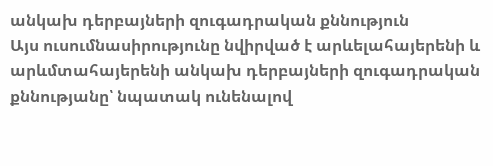անկախ դերբայների զուգադրական քննություն
Այս ուսումնասիրությունը նվիրված է արևելահայերենի և արևմտահայերենի անկախ դերբայների զուգադրական քննությանը՝ նպատակ ունենալով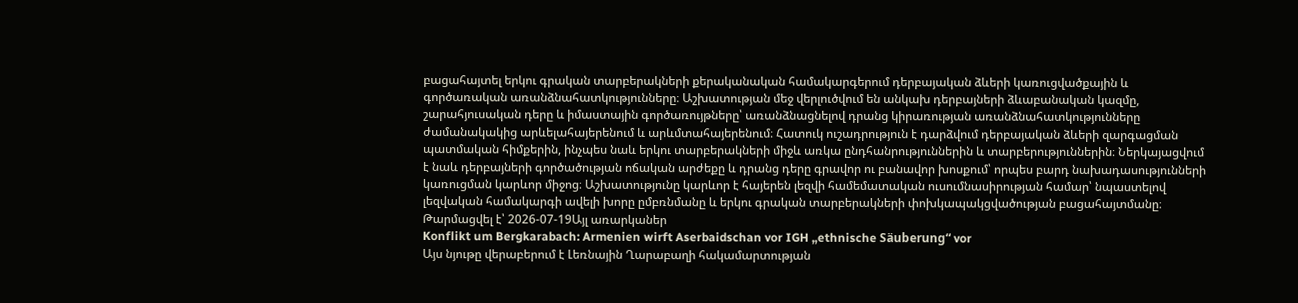բացահայտել երկու գրական տարբերակների քերականական համակարգերում դերբայական ձևերի կառուցվածքային և գործառական առանձնահատկությունները։ Աշխատության մեջ վերլուծվում են անկախ դերբայների ձևաբանական կազմը, շարահյուսական դերը և իմաստային գործառույթները՝ առանձնացնելով դրանց կիրառության առանձնահատկությունները ժամանակակից արևելահայերենում և արևմտահայերենում։ Հատուկ ուշադրություն է դարձվում դերբայական ձևերի զարգացման պատմական հիմքերին, ինչպես նաև երկու տարբերակների միջև առկա ընդհանրություններին և տարբերություններին։ Ներկայացվում է նաև դերբայների գործածության ոճական արժեքը և դրանց դերը գրավոր ու բանավոր խոսքում՝ որպես բարդ նախադասությունների կառուցման կարևոր միջոց։ Աշխատությունը կարևոր է հայերեն լեզվի համեմատական ուսումնասիրության համար՝ նպաստելով լեզվական համակարգի ավելի խորը ըմբռնմանը և երկու գրական տարբերակների փոխկապակցվածության բացահայտմանը։
Թարմացվել է՝ 2026-07-19Այլ առարկաներ
Konflikt um Bergkarabach: Armenien wirft Aserbaidschan vor IGH „ethnische Säuberung“ vor
Այս նյութը վերաբերում է Լեռնային Ղարաբաղի հակամարտության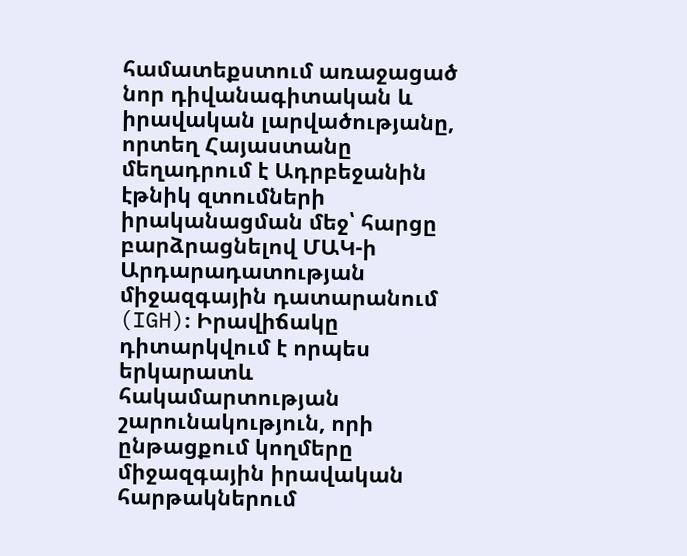համատեքստում առաջացած նոր դիվանագիտական և իրավական լարվածությանը, որտեղ Հայաստանը մեղադրում է Ադրբեջանին էթնիկ զտումների իրականացման մեջ՝ հարցը բարձրացնելով ՄԱԿ-ի Արդարադատության միջազգային դատարանում (IGH)։ Իրավիճակը դիտարկվում է որպես երկարատև հակամարտության շարունակություն, որի ընթացքում կողմերը միջազգային իրավական հարթակներում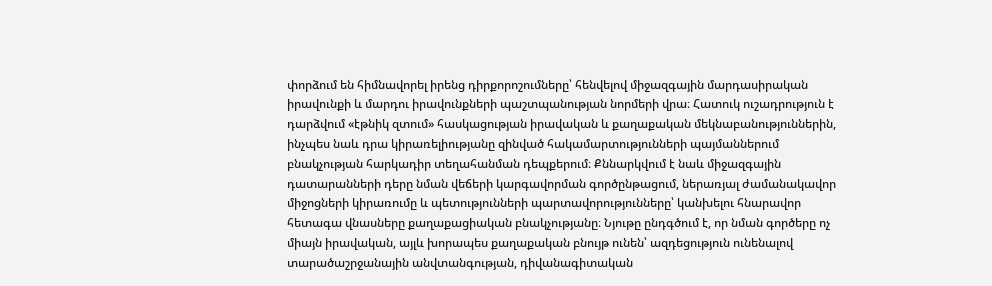փորձում են հիմնավորել իրենց դիրքորոշումները՝ հենվելով միջազգային մարդասիրական իրավունքի և մարդու իրավունքների պաշտպանության նորմերի վրա։ Հատուկ ուշադրություն է դարձվում «էթնիկ զտում» հասկացության իրավական և քաղաքական մեկնաբանություններին, ինչպես նաև դրա կիրառելիությանը զինված հակամարտությունների պայմաններում բնակչության հարկադիր տեղահանման դեպքերում։ Քննարկվում է նաև միջազգային դատարանների դերը նման վեճերի կարգավորման գործընթացում, ներառյալ ժամանակավոր միջոցների կիրառումը և պետությունների պարտավորությունները՝ կանխելու հնարավոր հետագա վնասները քաղաքացիական բնակչությանը։ Նյութը ընդգծում է, որ նման գործերը ոչ միայն իրավական, այլև խորապես քաղաքական բնույթ ունեն՝ ազդեցություն ունենալով տարածաշրջանային անվտանգության, դիվանագիտական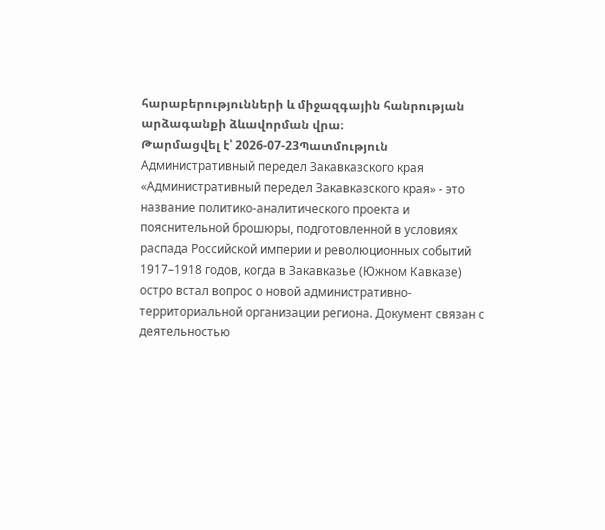հարաբերությունների և միջազգային հանրության արձագանքի ձևավորման վրա։
Թարմացվել է՝ 2026-07-23Պատմություն
Административный передел Закавказского края
«Административный передел Закавказского края» - это название политико-аналитического проекта и пояснительной брошюры, подготовленной в условиях распада Российской империи и революционных событий 1917–1918 годов, когда в Закавказье (Южном Кавказе) остро встал вопрос о новой административно-территориальной организации региона. Документ связан с деятельностью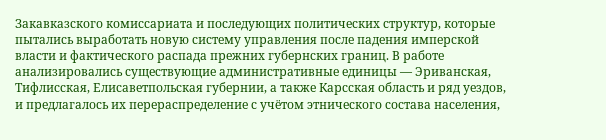Закавказского комиссариата и последующих политических структур, которые пытались выработать новую систему управления после падения имперской власти и фактического распада прежних губернских границ. В работе анализировались существующие административные единицы — Эриванская, Тифлисская, Елисаветпольская губернии, а также Карсская область и ряд уездов, и предлагалось их перераспределение с учётом этнического состава населения,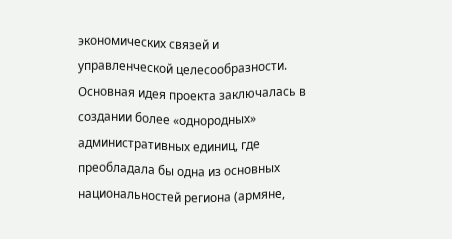экономических связей и управленческой целесообразности. Основная идея проекта заключалась в создании более «однородных» административных единиц, где преобладала бы одна из основных национальностей региона (армяне,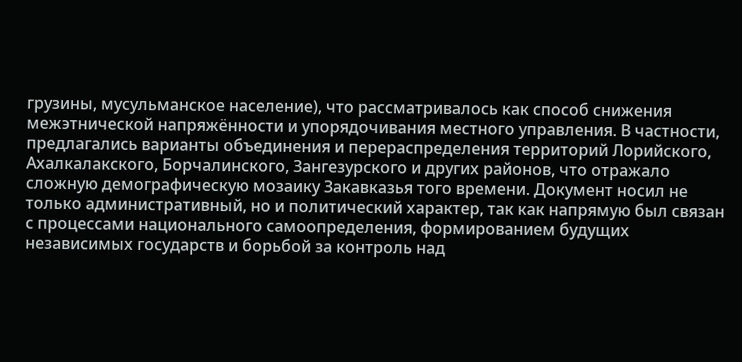грузины, мусульманское население), что рассматривалось как способ снижения межэтнической напряжённости и упорядочивания местного управления. В частности, предлагались варианты объединения и перераспределения территорий Лорийского, Ахалкалакского, Борчалинского, Зангезурского и других районов, что отражало сложную демографическую мозаику Закавказья того времени. Документ носил не только административный, но и политический характер, так как напрямую был связан с процессами национального самоопределения, формированием будущих независимых государств и борьбой за контроль над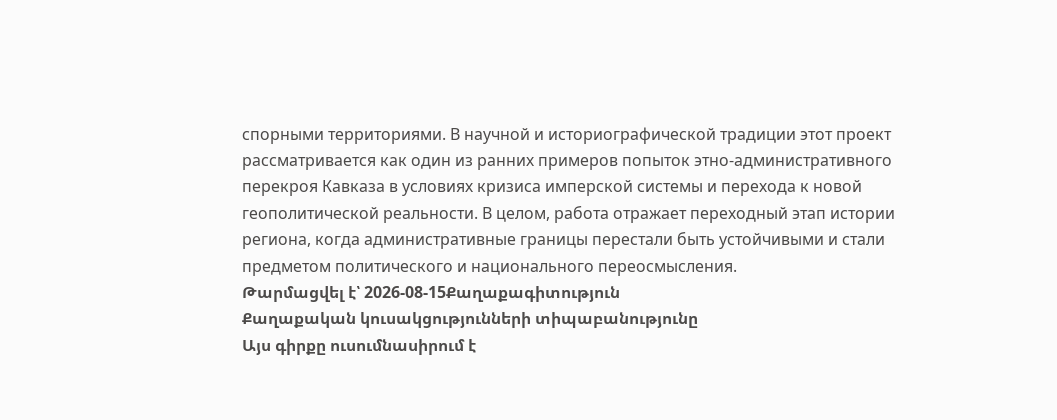спорными территориями. В научной и историографической традиции этот проект рассматривается как один из ранних примеров попыток этно-административного перекроя Кавказа в условиях кризиса имперской системы и перехода к новой геополитической реальности. В целом, работа отражает переходный этап истории региона, когда административные границы перестали быть устойчивыми и стали предметом политического и национального переосмысления.
Թարմացվել է՝ 2026-08-15Քաղաքագիտություն
Քաղաքական կուսակցությունների տիպաբանությունը
Այս գիրքը ուսումնասիրում է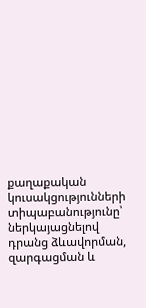քաղաքական կուսակցությունների տիպաբանությունը՝ ներկայացնելով դրանց ձևավորման, զարգացման և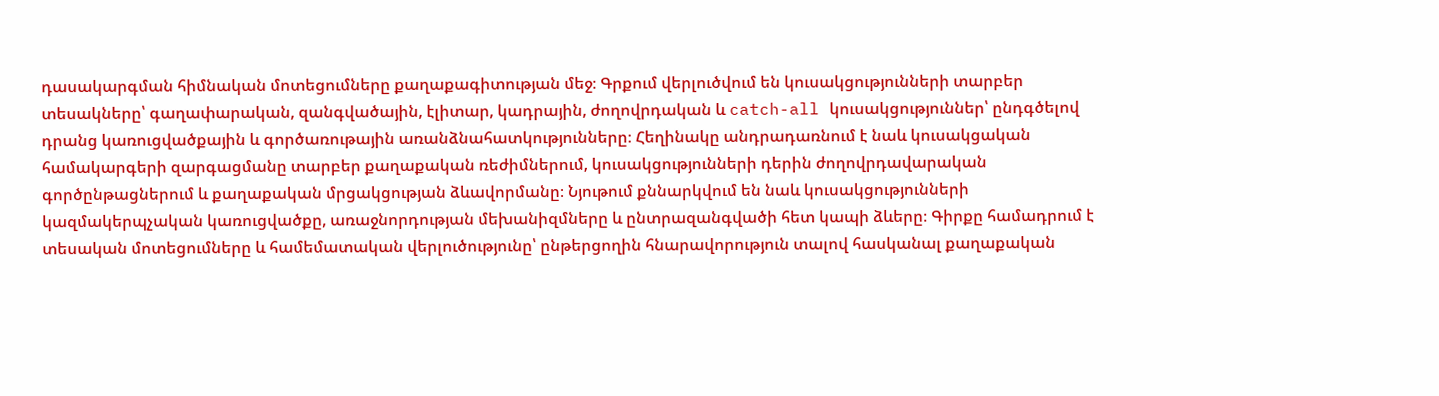դասակարգման հիմնական մոտեցումները քաղաքագիտության մեջ։ Գրքում վերլուծվում են կուսակցությունների տարբեր տեսակները՝ գաղափարական, զանգվածային, էլիտար, կադրային, ժողովրդական և catch-all կուսակցություններ՝ ընդգծելով դրանց կառուցվածքային և գործառութային առանձնահատկությունները։ Հեղինակը անդրադառնում է նաև կուսակցական համակարգերի զարգացմանը տարբեր քաղաքական ռեժիմներում, կուսակցությունների դերին ժողովրդավարական գործընթացներում և քաղաքական մրցակցության ձևավորմանը։ Նյութում քննարկվում են նաև կուսակցությունների կազմակերպչական կառուցվածքը, առաջնորդության մեխանիզմները և ընտրազանգվածի հետ կապի ձևերը։ Գիրքը համադրում է տեսական մոտեցումները և համեմատական վերլուծությունը՝ ընթերցողին հնարավորություն տալով հասկանալ քաղաքական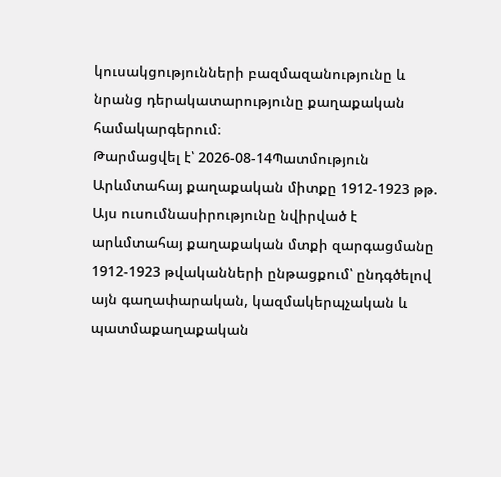կուսակցությունների բազմազանությունը և նրանց դերակատարությունը քաղաքական համակարգերում։
Թարմացվել է՝ 2026-08-14Պատմություն
Արևմտահայ քաղաքական միտքը 1912-1923 թթ.
Այս ուսումնասիրությունը նվիրված է արևմտահայ քաղաքական մտքի զարգացմանը 1912-1923 թվականների ընթացքում՝ ընդգծելով այն գաղափարական, կազմակերպչական և պատմաքաղաքական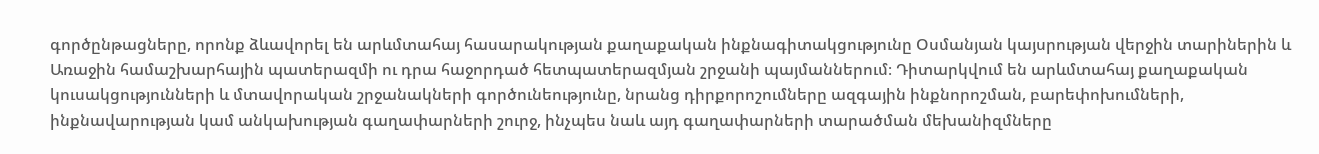գործընթացները, որոնք ձևավորել են արևմտահայ հասարակության քաղաքական ինքնագիտակցությունը Օսմանյան կայսրության վերջին տարիներին և Առաջին համաշխարհային պատերազմի ու դրա հաջորդած հետպատերազմյան շրջանի պայմաններում։ Դիտարկվում են արևմտահայ քաղաքական կուսակցությունների և մտավորական շրջանակների գործունեությունը, նրանց դիրքորոշումները ազգային ինքնորոշման, բարեփոխումների, ինքնավարության կամ անկախության գաղափարների շուրջ, ինչպես նաև այդ գաղափարների տարածման մեխանիզմները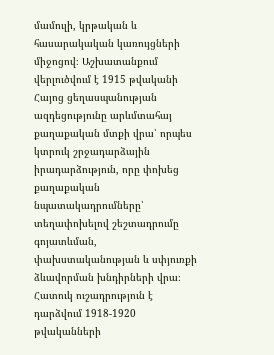մամուլի, կրթական և հասարակական կառույցների միջոցով։ Աշխատանքում վերլուծվում է 1915 թվականի Հայոց ցեղասպանության ազդեցությունը արևմտահայ քաղաքական մտքի վրա՝ որպես կտրուկ շրջադարձային իրադարձություն, որը փոխեց քաղաքական նպատակադրումները՝ տեղափոխելով շեշտադրումը գոյատևման, փախստականության և սփյուռքի ձևավորման խնդիրների վրա։ Հատուկ ուշադրություն է դարձվում 1918-1920 թվականների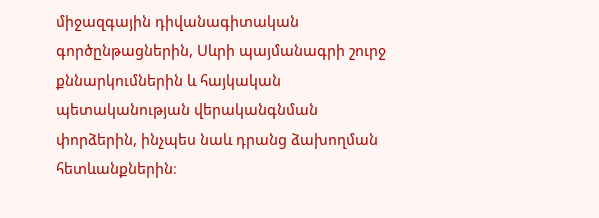միջազգային դիվանագիտական գործընթացներին, Սևրի պայմանագրի շուրջ քննարկումներին և հայկական պետականության վերականգնման փորձերին, ինչպես նաև դրանց ձախողման հետևանքներին։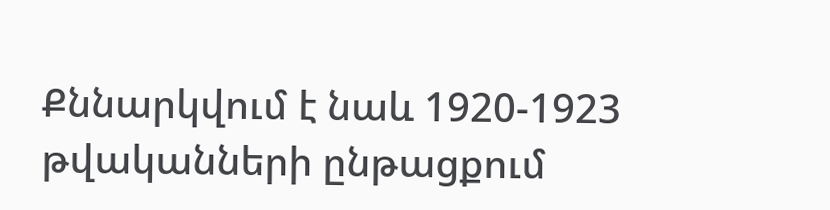Քննարկվում է նաև 1920-1923 թվականների ընթացքում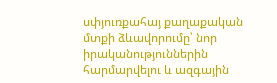սփյուռքահայ քաղաքական մտքի ձևավորումը՝ նոր իրականություններին հարմարվելու և ազգային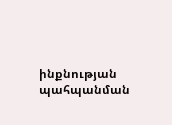ինքնության պահպանման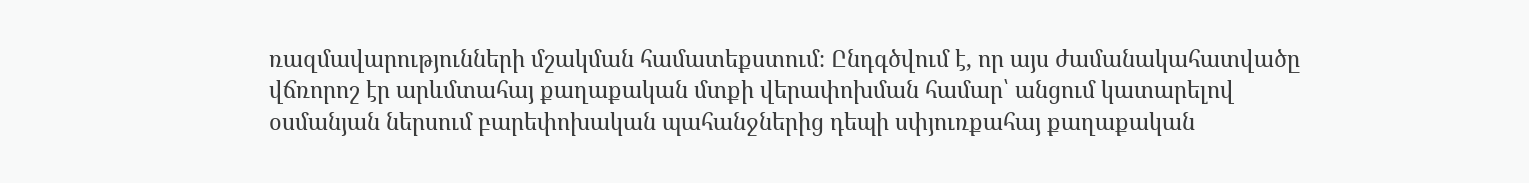ռազմավարությունների մշակման համատեքստում։ Ընդգծվում է, որ այս ժամանակահատվածը վճռորոշ էր արևմտահայ քաղաքական մտքի վերափոխման համար՝ անցում կատարելով օսմանյան ներսում բարեփոխական պահանջներից դեպի սփյուռքահայ քաղաքական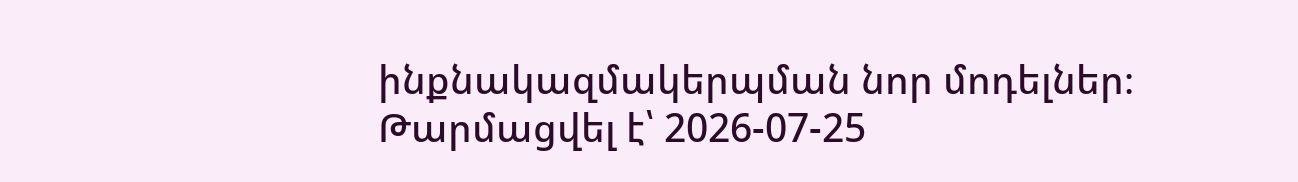ինքնակազմակերպման նոր մոդելներ։
Թարմացվել է՝ 2026-07-25